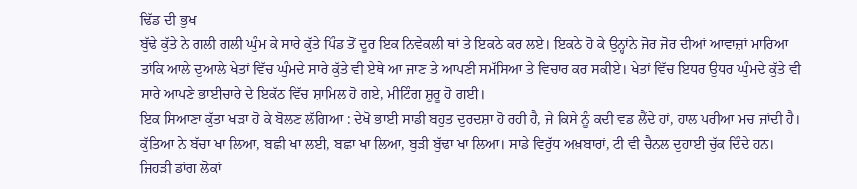ਢਿੱਡ ਦੀ ਭੁਖ
ਬੁੱਢੇ ਕੁੱਤੇ ਨੇ ਗਲੀ ਗਲੀ ਘੁੰਮ ਕੇ ਸਾਰੇ ਕੁੱਤੇ ਪਿੰਡ ਤੋਂ ਦੂਰ ਇਕ ਨਿਵੇਕਲੀ ਥਾਂ ਤੇ ਇਕਠੇ ਕਰ ਲਏ। ਇਕਠੇ ਹੋ ਕੇ ਉਨ੍ਹਾਂਨੇ ਜੋਰ ਜੋਰ ਦੀਆਂ ਆਵਾਜ਼ਾਂ ਮਾਰਿਆ ਤਾਂਕਿ ਆਲੇ ਦੁਆਲੇ ਖੇਤਾਂ ਵਿੱਚ ਘੁੰਮਦੇ ਸਾਰੇ ਕੁੱਤੇ ਵੀ ਏਥੇ ਆ ਜਾਣ ਤੇ ਆਪਣੀ ਸਮੱਸਿਆ ਤੇ ਵਿਚਾਰ ਕਰ ਸਕੀਏ। ਖੇਤਾਂ ਵਿੱਚ ਇਧਰ ਉਧਰ ਘੁੰਮਦੇ ਕੁੱਤੇ ਵੀ ਸਾਰੇ ਆਪਣੇ ਭਾਈਚਾਰੇ ਦੇ ਇਕੱਠ ਵਿੱਚ ਸ਼ਾਮਿਲ ਹੋ ਗਏ, ਮੀਟਿੰਗ ਸ਼ੁਰੂ ਹੋ ਗਈ।
ਇਕ ਸਿਆਣਾ ਕੁੱਤਾ ਖੜਾ ਹੋ ਕੇ ਬੋਲਣ ਲੱਗਿਆ : ਦੇਖੋ ਭਾਈ ਸਾਡੀ ਬਹੁਤ ਦੁਰਦਸ਼ਾ ਹੋ ਰਹੀ ਹੈ, ਜੇ ਕਿਸੇ ਨੂੰ ਕਦੀ ਵਡ ਲੈਂਦੇ ਹਾਂ, ਹਾਲ ਪਰੀਆ ਮਚ ਜਾਂਦੀ ਹੈ। ਕੁੱਤਿਆ ਨੇ ਬੱਚਾ ਖਾ ਲਿਆ, ਬਛੀ ਖਾ ਲਈ, ਬਛਾ ਖਾ ਲਿਆ, ਬੁੜੀ ਬੁੱਢਾ ਖਾ ਲਿਆ। ਸਾਡੇ ਵਿਰੁੱਧ ਅਖ਼ਬਾਰਾਂ, ਟੀ ਵੀ ਚੈਨਲ ਦੁਹਾਈ ਚੁੱਕ ਦਿੰਦੇ ਹਨ। ਜਿਹੜੀ ਡਾਂਗ ਲੋਕਾਂ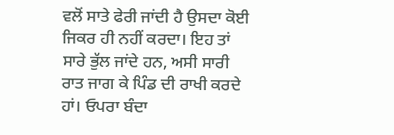ਵਲੋਂ ਸਾਤੇ ਫੇਰੀ ਜਾਂਦੀ ਹੈ ਉਸਦਾ ਕੋਈ ਜਿਕਰ ਹੀ ਨਹੀਂ ਕਰਦਾ। ਇਹ ਤਾਂ ਸਾਰੇ ਭੁੱਲ ਜਾਂਦੇ ਹਨ, ਅਸੀ ਸਾਰੀ ਰਾਤ ਜਾਗ ਕੇ ਪਿੰਡ ਦੀ ਰਾਖੀ ਕਰਦੇ ਹਾਂ। ਓਪਰਾ ਬੰਦਾ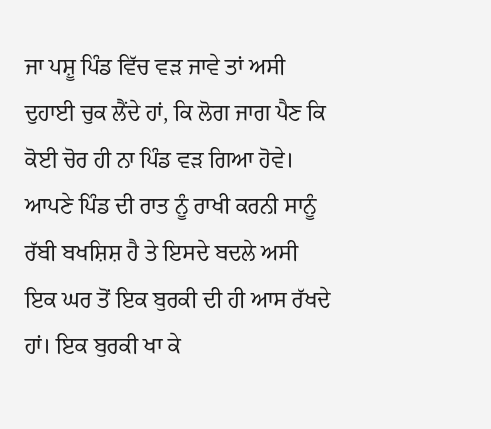ਜਾ ਪਸ਼ੂ ਪਿੰਡ ਵਿੱਚ ਵੜ ਜਾਵੇ ਤਾਂ ਅਸੀ ਦੁਹਾਈ ਚੁਕ ਲੈਂਦੇ ਹਾਂ, ਕਿ ਲੋਗ ਜਾਗ ਪੈਣ ਕਿ ਕੋਈ ਚੋਰ ਹੀ ਨਾ ਪਿੰਡ ਵੜ ਗਿਆ ਹੋਵੇ। ਆਪਣੇ ਪਿੰਡ ਦੀ ਰਾਤ ਨੂੰ ਰਾਖੀ ਕਰਨੀ ਸਾਨੂੰ ਰੱਬੀ ਬਖਸ਼ਿਸ਼ ਹੈ ਤੇ ਇਸਦੇ ਬਦਲੇ ਅਸੀ ਇਕ ਘਰ ਤੋਂ ਇਕ ਬੁਰਕੀ ਦੀ ਹੀ ਆਸ ਰੱਖਦੇ ਹਾਂ। ਇਕ ਬੁਰਕੀ ਖਾ ਕੇ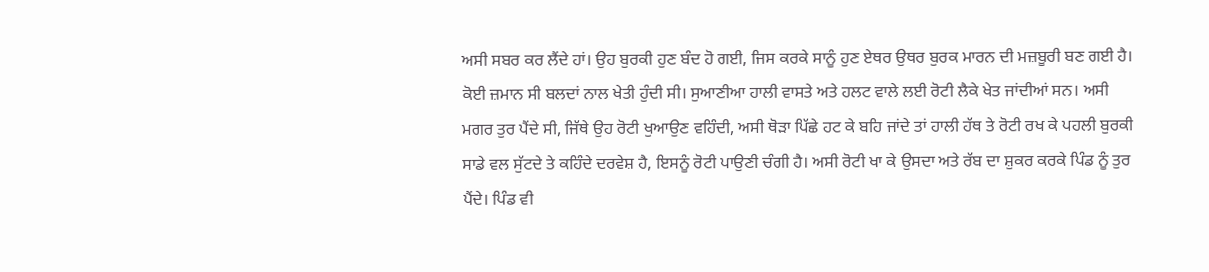ਅਸੀ ਸਬਰ ਕਰ ਲੈਂਦੇ ਹਾਂ। ਉਹ ਬੁਰਕੀ ਹੁਣ ਬੰਦ ਹੋ ਗਈ, ਜਿਸ ਕਰਕੇ ਸਾਨੂੰ ਹੁਣ ਏਥਰ ਉਥਰ ਬੁਰਕ ਮਾਰਨ ਦੀ ਮਜ਼ਬੂਰੀ ਬਣ ਗਈ ਹੈ।
ਕੋਈ ਜ਼ਮਾਨ ਸੀ ਬਲਦਾਂ ਨਾਲ ਖੇਤੀ ਹੁੰਦੀ ਸੀ। ਸੁਆਣੀਆ ਹਾਲੀ ਵਾਸਤੇ ਅਤੇ ਹਲਟ ਵਾਲੇ ਲਈ ਰੋਟੀ ਲੈਕੇ ਖੇਤ ਜਾਂਦੀਆਂ ਸਨ। ਅਸੀ ਮਗਰ ਤੁਰ ਪੈਂਦੇ ਸੀ, ਜਿੱਥੇ ਉਹ ਰੋਟੀ ਖੁਆਉਣ ਵਹਿੰਦੀ, ਅਸੀ ਥੋੜਾ ਪਿੱਛੇ ਹਟ ਕੇ ਬਹਿ ਜਾਂਦੇ ਤਾਂ ਹਾਲੀ ਹੱਥ ਤੇ ਰੋਟੀ ਰਖ ਕੇ ਪਹਲੀ ਬੁਰਕੀ ਸਾਡੇ ਵਲ ਸੁੱਟਦੇ ਤੇ ਕਹਿੰਦੇ ਦਰਵੇਸ਼ ਹੈ, ਇਸਨੂੰ ਰੋਟੀ ਪਾਉਣੀ ਚੰਗੀ ਹੈ। ਅਸੀ ਰੋਟੀ ਖਾ ਕੇ ਉਸਦਾ ਅਤੇ ਰੱਬ ਦਾ ਸ਼ੁਕਰ ਕਰਕੇ ਪਿੰਡ ਨੂੰ ਤੁਰ ਪੈਂਦੇ। ਪਿੰਡ ਵੀ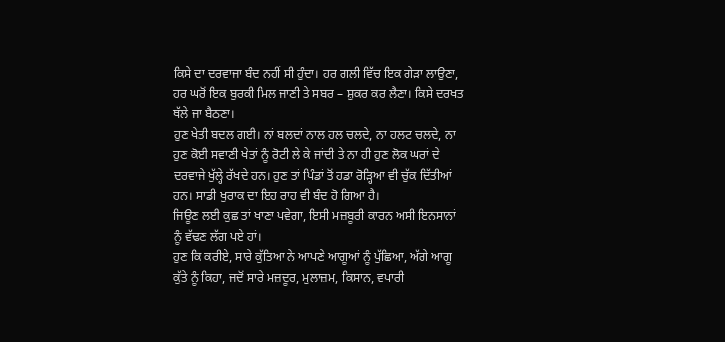ਕਿਸੇ ਦਾ ਦਰਵਾਜਾ ਬੰਦ ਨਹੀਂ ਸੀ ਹੁੰਦਾ। ਹਰ ਗਲੀ ਵਿੱਚ ਇਕ ਗੇੜਾ ਲਾਉਣਾ, ਹਰ ਘਰੋਂ ਇਕ ਬੁਰਕੀ ਮਿਲ ਜਾਣੀ ਤੇ ਸਬਰ – ਸ਼ੁਕਰ ਕਰ ਲੈਣਾ। ਕਿਸੇ ਦਰਖਤ ਥੱਲੇ ਜਾ ਬੈਠਣਾ।
ਹੁਣ ਖੇਤੀ ਬਦਲ ਗਈ। ਨਾਂ ਬਲਦਾਂ ਨਾਲ ਹਲ ਚਲਦੇ, ਨਾ ਹਲਟ ਚਲਦੇ, ਨਾ ਹੁਣ ਕੋਈ ਸਵਾਣੀ ਖੇਤਾਂ ਨੂੰ ਰੋਟੀ ਲੇ ਕੇ ਜਾਂਦੀ ਤੇ ਨਾ ਹੀ ਹੁਣ ਲੋਕ ਘਰਾਂ ਦੇ ਦਰਵਾਜੇ ਖੁੱਲ੍ਹੇ ਰੱਖਦੇ ਹਨ। ਹੁਣ ਤਾਂ ਪਿੰਡਾਂ ਤੋਂ ਹਡਾ ਰੋੜ੍ਹਿਆ ਵੀ ਚੁੱਕ ਦਿੱਤੀਆਂ ਹਨ। ਸਾਡੀ ਖੁਰਾਕ ਦਾ ਇਹ ਰਾਹ ਵੀ ਬੰਦ ਹੋ ਗਿਆ ਹੈ।
ਜਿਊਣ ਲਈ ਕੁਛ ਤਾਂ ਖਾਣਾ ਪਵੇਗਾ, ਇਸੀ ਮਜ਼ਬੂਰੀ ਕਾਰਨ ਅਸੀ ਇਨਸਾਨਾਂ ਨੂੰ ਵੱਢਣ ਲੱਗ ਪਏ ਹਾਂ।
ਹੁਣ ਕਿ ਕਰੀਏ, ਸਾਰੇ ਕੁੱਤਿਆ ਨੇ ਆਪਣੇ ਆਗੂਆਂ ਨੂੰ ਪੁੱਛਿਆ, ਅੱਗੇ ਆਗੂ ਕੁੱਤੇ ਨੂੰ ਕਿਹਾ, ਜਦੋਂ ਸਾਰੇ ਮਜ਼ਦੂਰ, ਮੁਲਾਜ਼ਮ, ਕਿਸਾਨ, ਵਪਾਰੀ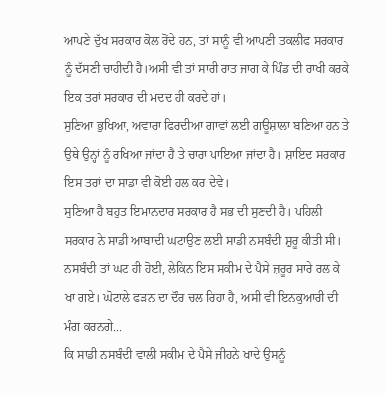ਆਪਣੇ ਦੁੱਖ ਸਰਕਾਰ ਕੋਲ ਰੋਂਦੇ ਹਨ, ਤਾਂ ਸਾਨੂੰ ਵੀ ਆਪਣੀ ਤਕਲੀਫ ਸਰਕਾਰ ਨੂੰ ਦੱਸਣੀ ਚਾਹੀਦੀ ਹੈ।ਅਸੀ ਵੀ ਤਾਂ ਸਾਰੀ ਰਾਤ ਜਾਗ ਕੇ ਪਿੰਡ ਦੀ ਰਾਖੀ ਕਰਕੇ ਇਕ ਤਰਾਂ ਸਰਕਾਰ ਦੀ ਮਦਦ ਹੀ ਕਰਦੇ ਹਾਂ।
ਸੁਣਿਆ ਭੁਖਿਆ, ਅਵਾਰਾ ਫਿਰਦੀਆ ਗਾਵਾਂ ਲਈ ਗਊਸ਼ਾਲਾ ਬਣਿਆ ਹਨ ਤੇ ਉਥੇ ਉਨ੍ਹਾਂ ਨੂੰ ਰਖਿਆ ਜਾਂਦਾ ਹੈ ਤੇ ਚਾਰਾ ਪਾਇਆ ਜਾਂਦਾ ਹੈ। ਸ਼ਾਇਦ ਸਰਕਾਰ ਇਸ ਤਰਾਂ ਦਾ ਸਾਡਾ ਵੀ ਕੋਈ ਹਲ ਕਰ ਦੇਵੇ।
ਸੁਣਿਆ ਹੈ ਬਹੁਤ ਇਮਾਨਦਾਰ ਸਰਕਾਰ ਹੈ ਸਭ ਦੀ ਸੁਣਦੀ ਹੈ। ਪਹਿਲੀ ਸਰਕਾਰ ਨੇ ਸਾਡੀ ਆਬਾਦੀ ਘਟਾਉਣ ਲਈ ਸਾਡੀ ਨਸਬੰਦੀ ਸ਼ੁਰੂ ਕੀਤੀ ਸੀ। ਨਸਬੰਦੀ ਤਾਂ ਘਟ ਹੀ ਹੋਈ, ਲੇਕਿਨ ਇਸ ਸਕੀਮ ਦੇ ਪੈਸੇ ਜ਼ਰੂਰ ਸਾਰੇ ਰਲ ਕੇ ਖਾ ਗਏ। ਘੋਟਾਲੇ ਫੜਨ ਦਾ ਦੌਰ ਚਲ ਰਿਹਾ ਹੈ, ਅਸੀ ਵੀ ਇਨਕੁਆਰੀ ਦੀ ਮੰਗ ਕਰਨਗੇ...
ਕਿ ਸਾਡੀ ਨਸਬੰਦੀ ਵਾਲੀ ਸਕੀਮ ਦੇ ਪੈਸੇ ਜੀਹਨੇ ਖਾਦੇ ਉਸਨੂੰ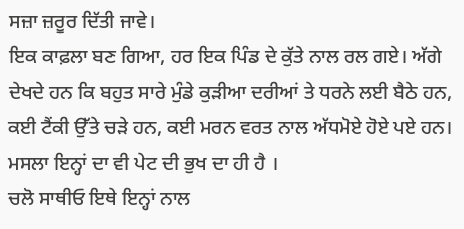ਸਜ਼ਾ ਜ਼ਰੂਰ ਦਿੱਤੀ ਜਾਵੇ।
ਇਕ ਕਾਫ਼ਲਾ ਬਣ ਗਿਆ, ਹਰ ਇਕ ਪਿੰਡ ਦੇ ਕੁੱਤੇ ਨਾਲ ਰਲ ਗਏ। ਅੱਗੇ ਦੇਖਦੇ ਹਨ ਕਿ ਬਹੁਤ ਸਾਰੇ ਮੁੰਡੇ ਕੁੜੀਆ ਦਰੀਆਂ ਤੇ ਧਰਨੇ ਲਈ ਬੈਠੇ ਹਨ, ਕਈ ਟੈਂਕੀ ਉੱਤੇ ਚੜੇ ਹਨ, ਕਈ ਮਰਨ ਵਰਤ ਨਾਲ ਅੱਧਮੋਏ ਹੋਏ ਪਏ ਹਨ। ਮਸਲਾ ਇਨ੍ਹਾਂ ਦਾ ਵੀ ਪੇਟ ਦੀ ਭੁਖ ਦਾ ਹੀ ਹੈ ।
ਚਲੋ ਸਾਥੀਓ ਇਥੇ ਇਨ੍ਹਾਂ ਨਾਲ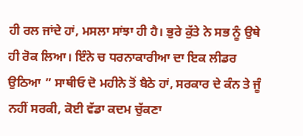ਹੀ ਰਲ ਜਾਂਦੇ ਹਾਂ, ਮਸਲਾ ਸਾਂਝਾ ਹੀ ਹੈ। ਭੁਰੇ ਕੁੱਤੇ ਨੇ ਸਭ ਨੂੰ ਉਥੇ ਹੀ ਰੋਕ ਲਿਆ। ਇੰਨੇ ਚ ਧਰਨਾਕਾਰੀਆ ਦਾ ਇਕ ਲੀਡਰ ਉਠਿਆ ” ਸਾਥੀਓ ਦੋ ਮਹੀਨੇ ਤੋਂ ਬੈਠੇ ਹਾਂ, ਸਰਕਾਰ ਦੇ ਕੰਨ ਤੇ ਜੂੰ ਨਹੀਂ ਸਰਕੀ, ਕੋਈ ਵੱਡਾ ਕਦਮ ਚੁੱਕਣਾ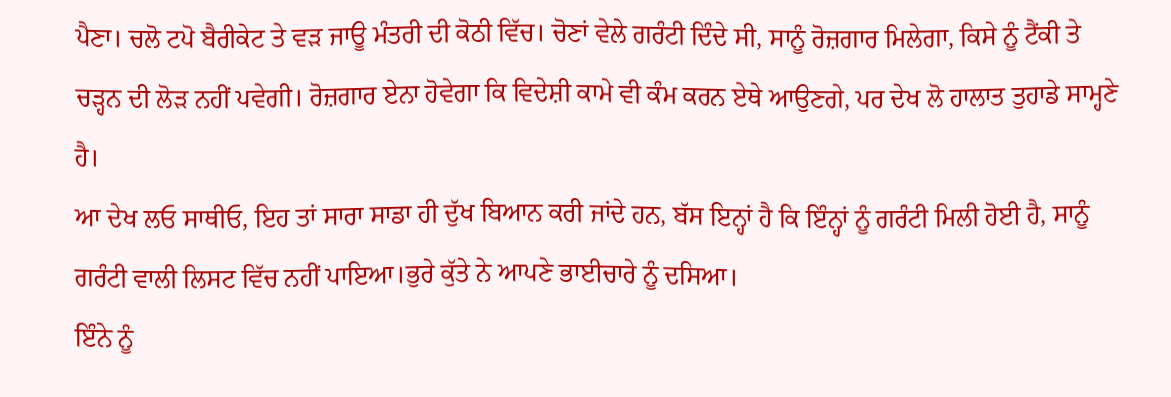ਪੈਣਾ। ਚਲੋ ਟਪੋ ਬੈਰੀਕੇਟ ਤੇ ਵੜ ਜਾਊ ਮੰਤਰੀ ਦੀ ਕੋਠੀ ਵਿੱਚ। ਚੋਣਾਂ ਵੇਲੇ ਗਰੰਟੀ ਦਿੰਦੇ ਸੀ, ਸਾਨੂੰ ਰੋਜ਼ਗਾਰ ਮਿਲੇਗਾ, ਕਿਸੇ ਨੂੰ ਟੈਂਕੀ ਤੇ ਚੜ੍ਹਨ ਦੀ ਲੋੜ ਨਹੀਂ ਪਵੇਗੀ। ਰੋਜ਼ਗਾਰ ਏਨਾ ਹੋਵੇਗਾ ਕਿ ਵਿਦੇਸ਼ੀ ਕਾਮੇ ਵੀ ਕੰਮ ਕਰਨ ਏਥੇ ਆਉਣਗੇ, ਪਰ ਦੇਖ ਲੋ ਹਾਲਾਤ ਤੁਹਾਡੇ ਸਾਮ੍ਹਣੇ ਹੈ।
ਆ ਦੇਖ ਲਓ ਸਾਥੀਓ, ਇਹ ਤਾਂ ਸਾਰਾ ਸਾਡਾ ਹੀ ਦੁੱਖ ਬਿਆਨ ਕਰੀ ਜਾਂਦੇ ਹਨ, ਬੱਸ ਇਨ੍ਹਾਂ ਹੈ ਕਿ ਇੰਨ੍ਹਾਂ ਨੂੰ ਗਰੰਟੀ ਮਿਲੀ ਹੋਈ ਹੈ, ਸਾਨੂੰ ਗਰੰਟੀ ਵਾਲੀ ਲਿਸਟ ਵਿੱਚ ਨਹੀਂ ਪਾਇਆ।ਭੁਰੇ ਕੁੱਤੇ ਨੇ ਆਪਣੇ ਭਾਈਚਾਰੇ ਨੂੰ ਦਸਿਆ।
ਇੰਨੇ ਨੂੰ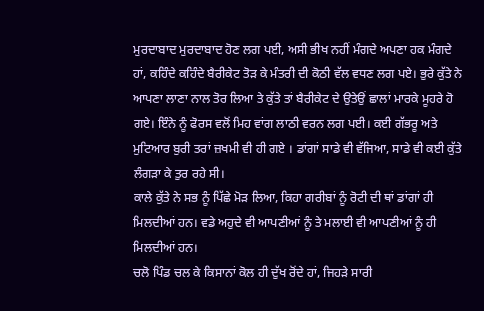ਮੁਰਦਾਬਾਦ ਮੁਰਦਾਬਾਦ ਹੋਣ ਲਗ ਪਈ, ਅਸੀ ਭੀਖ ਨਹੀਂ ਮੰਗਦੇ ਅਪਣਾ ਹਕ ਮੰਗਦੇ ਹਾਂ, ਕਹਿੰਦੇ ਕਹਿੰਦੇ ਬੈਰੀਕੇਟ ਤੋੜ ਕੇ ਮੰਤਰੀ ਦੀ ਕੋਠੀ ਵੱਲ ਵਧਣ ਲਗ ਪਏ। ਭੁਰੇ ਕੁੱਤੇ ਨੇ ਆਪਣਾ ਲਾਣਾ ਨਾਲ ਤੋਰ ਲਿਆ ਤੇ ਕੁੱਤੇ ਤਾਂ ਬੈਰੀਕੇਟ ਦੇ ਉਤੇਉਂ ਛਾਲਾਂ ਮਾਰਕੇ ਮੂਹਰੇ ਹੋ ਗਏ। ਇੰਨੇ ਨੂੰ ਫੋਰਸ ਵਲੋਂ ਮਿਹ ਵਾਂਗ ਲਾਠੀ ਵਰਨ ਲਗ ਪਈ। ਕਈ ਗੱਭਰੂ ਅਤੇ ਮੁਟਿਆਰ ਬੁਰੀ ਤਰਾਂ ਜ਼ਖਮੀ ਵੀ ਹੀ ਗਏ । ਡਾਂਗਾਂ ਸਾਡੇ ਵੀ ਵੱਜਿਆ, ਸਾਡੇ ਵੀ ਕਈ ਕੁੱਤੇ ਲੰਗੜਾ ਕੇ ਤੁਰ ਰਹੇ ਸੀ।
ਕਾਲੇ ਕੁੱਤੇ ਨੇ ਸਭ ਨੂੰ ਪਿੱਛੇ ਮੋੜ ਲਿਆ, ਕਿਹਾ ਗਰੀਬਾਂ ਨੂੰ ਰੋਟੀ ਦੀ ਥਾਂ ਡਾਂਗਾਂ ਹੀ ਮਿਲਦੀਆਂ ਹਨ। ਵਡੇ ਅਹੁਦੇ ਵੀ ਆਪਣੀਆਂ ਨੂੰ ਤੇ ਮਲਾਈ ਵੀ ਆਪਣੀਆਂ ਨੂੰ ਹੀ ਮਿਲਦੀਆਂ ਹਨ।
ਚਲੋ ਪਿੰਡ ਚਲ ਕੇ ਕਿਸਾਨਾਂ ਕੋਲ ਹੀ ਦੁੱਖ ਰੋਂਦੇ ਹਾਂ, ਜਿਹੜੇ ਸਾਰੀ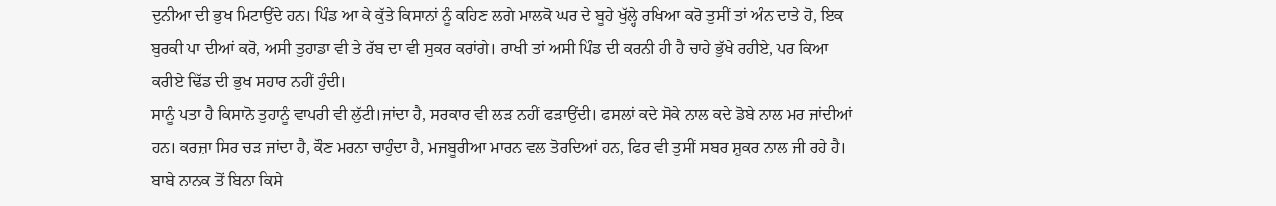ਦੁਨੀਆ ਦੀ ਭੁਖ ਮਿਟਾਉਂਦੇ ਹਨ। ਪਿੰਡ ਆ ਕੇ ਕੁੱਤੇ ਕਿਸਾਨਾਂ ਨੂੰ ਕਹਿਣ ਲਗੇ ਮਾਲਕੋ ਘਰ ਦੇ ਬੂਹੇ ਖੁੱਲ੍ਹੇ ਰਖਿਆ ਕਰੋ ਤੁਸੀਂ ਤਾਂ ਅੰਨ ਦਾਤੇ ਹੋ, ਇਕ ਬੁਰਕੀ ਪਾ ਦੀਆਂ ਕਰੋ, ਅਸੀ ਤੁਹਾਡਾ ਵੀ ਤੇ ਰੱਬ ਦਾ ਵੀ ਸੁਕਰ ਕਰਾਂਗੇ। ਰਾਖੀ ਤਾਂ ਅਸੀ ਪਿੰਡ ਦੀ ਕਰਨੀ ਹੀ ਹੈ ਚਾਹੇ ਭੁੱਖੇ ਰਹੀਏ, ਪਰ ਕਿਆ ਕਰੀਏ ਢਿੱਡ ਦੀ ਭੁਖ ਸਹਾਰ ਨਹੀਂ ਹੁੰਦੀ।
ਸਾਨੂੰ ਪਤਾ ਹੈ ਕਿਸਾਨੋ ਤੁਹਾਨੂੰ ਵਾਪਰੀ ਵੀ ਲੁੱਟੀ।ਜਾਂਦਾ ਹੈ, ਸਰਕਾਰ ਵੀ ਲੜ ਨਹੀਂ ਫੜਾਉਂਦੀ। ਫਸਲਾਂ ਕਦੇ ਸੋਕੇ ਨਾਲ ਕਦੇ ਡੋਬੇ ਨਾਲ ਮਰ ਜਾਂਦੀਆਂ ਹਨ। ਕਰਜ਼ਾ ਸਿਰ ਚੜ ਜਾਂਦਾ ਹੈ, ਕੌਣ ਮਰਨਾ ਚਾਹੁੰਦਾ ਹੈ, ਮਜਬੂਰੀਆ ਮਾਰਨ ਵਲ ਤੋਰਦਿਆਂ ਹਨ, ਫਿਰ ਵੀ ਤੁਸੀਂ ਸਬਰ ਸ਼ੁਕਰ ਨਾਲ ਜੀ ਰਹੇ ਹੈ।
ਬਾਬੇ ਨਾਨਕ ਤੋਂ ਬਿਨਾ ਕਿਸੇ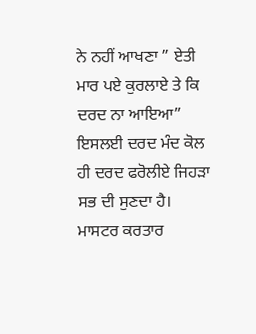ਨੇ ਨਹੀਂ ਆਖਣਾ ” ਏਤੀ ਮਾਰ ਪਏ ਕੁਰਲਾਏ ਤੇ ਕਿ ਦਰਦ ਨਾ ਆਇਆ”
ਇਸਲਈ ਦਰਦ ਮੰਦ ਕੋਲ ਹੀ ਦਰਦ ਫਰੋਲੀਏ ਜਿਹੜਾ ਸਭ ਦੀ ਸੁਣਦਾ ਹੈ।
ਮਾਸਟਰ ਕਰਤਾਰ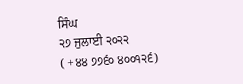ਸਿੰਘ
੨੭ ਜੁਲਾਈ ੨੦੨੨
( +੪੪ ੭੭੬੦ ੪੦੦੧੨੬)